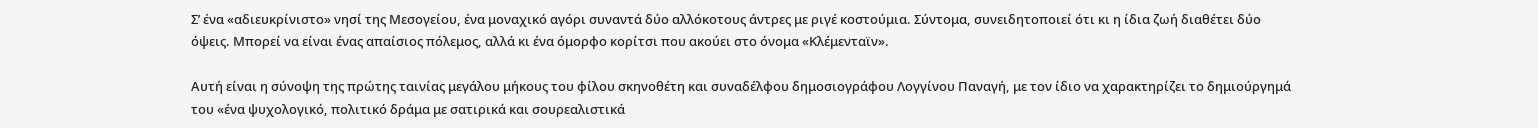Σ’ ένα «αδιευκρίνιστο» νησί της Μεσογείου, ένα μοναχικό αγόρι συναντά δύο αλλόκοτους άντρες με ριγέ κοστούμια. Σύντομα, συνειδητοποιεί ότι κι η ίδια ζωή διαθέτει δύο όψεις. Μπορεί να είναι ένας απαίσιος πόλεμος, αλλά κι ένα όμορφο κορίτσι που ακούει στο όνομα «Κλέμενταϊν».

Αυτή είναι η σύνοψη της πρώτης ταινίας μεγάλου μήκους του φίλου σκηνοθέτη και συναδέλφου δημοσιογράφου Λογγίνου Παναγή, με τον ίδιο να χαρακτηρίζει το δημιούργημά του «ένα ψυχολογικό, πολιτικό δράμα με σατιρικά και σουρεαλιστικά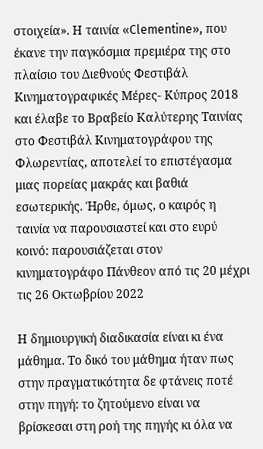στοιχεία». Η ταινία «Clementine», που έκανε την παγκόσμια πρεμιέρα της στο πλαίσιο του Διεθνούς Φεστιβάλ Κινηματογραφικές Μέρες- Κύπρος 2018 και έλαβε το Βραβείο Καλύτερης Ταινίας στο Φεστιβάλ Κινηματογράφου της Φλωρεντίας, αποτελεί το επιστέγασμα μιας πορείας μακράς και βαθιά εσωτερικής. Ήρθε, όμως, ο καιρός η ταινία να παρουσιαστεί και στο ευρύ κοινό: παρουσιάζεται στον κινηματογράφο Πάνθεον από τις 20 μέχρι τις 26 Οκτωβρίου 2022

Η δημιουργική διαδικασία είναι κι ένα μάθημα. Το δικό του μάθημα ήταν πως στην πραγματικότητα δε φτάνεις ποτέ στην πηγή: το ζητούμενο είναι να βρίσκεσαι στη ροή της πηγής κι όλα να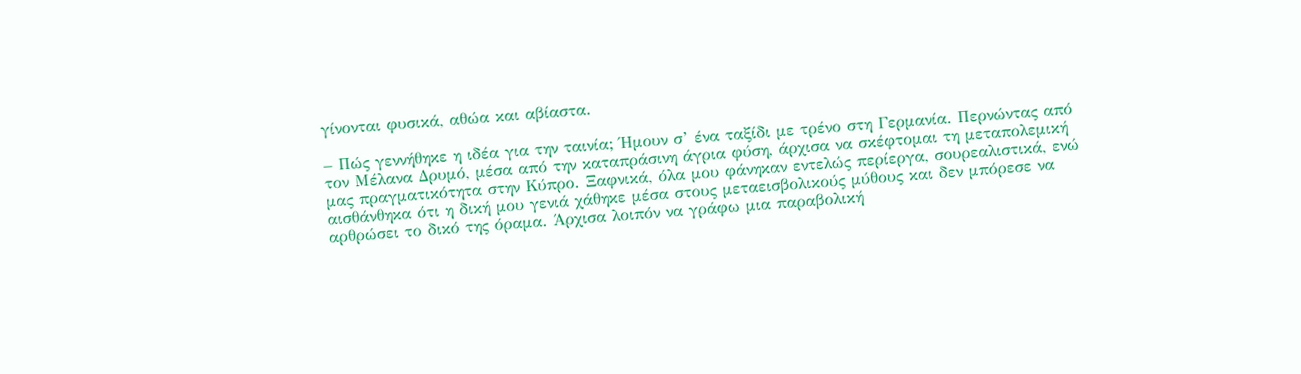γίνονται φυσικά, αθώα και αβίαστα.

– Πώς γεννήθηκε η ιδέα για την ταινία; Ήμουν σ’ ένα ταξίδι με τρένο στη Γερμανία. Περνώντας από τον Μέλανα Δρυμό, μέσα από την καταπράσινη άγρια φύση, άρχισα να σκέφτομαι τη μεταπολεμική μας πραγματικότητα στην Κύπρο. Ξαφνικά, όλα μου φάνηκαν εντελώς περίεργα, σουρεαλιστικά, ενώ αισθάνθηκα ότι η δική μου γενιά χάθηκε μέσα στους μεταεισβολικούς μύθους και δεν μπόρεσε να αρθρώσει το δικό της όραμα. Άρχισα λοιπόν να γράφω μια παραβολική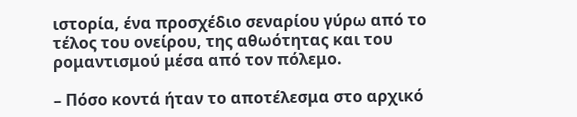ιστορία, ένα προσχέδιο σεναρίου γύρω από το τέλος του ονείρου, της αθωότητας και του ρομαντισμού μέσα από τον πόλεμο.

– Πόσο κοντά ήταν το αποτέλεσμα στο αρχικό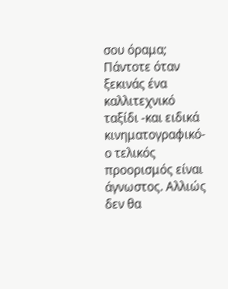σου όραμα; Πάντοτε όταν ξεκινάς ένα καλλιτεχνικό ταξίδι -και ειδικά κινηματογραφικό- ο τελικός προορισμός είναι άγνωστος. Αλλιώς δεν θα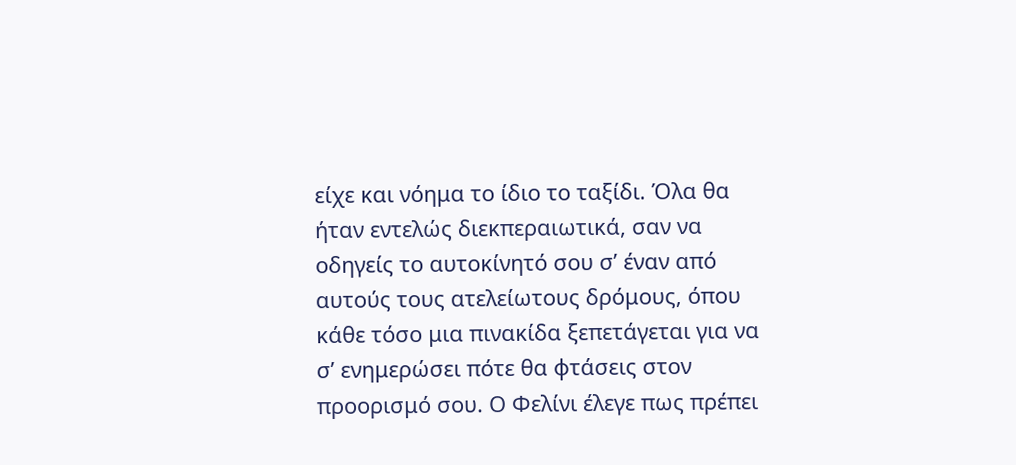είχε και νόημα το ίδιο το ταξίδι. Όλα θα ήταν εντελώς διεκπεραιωτικά, σαν να οδηγείς το αυτοκίνητό σου σ’ έναν από αυτούς τους ατελείωτους δρόμους, όπου κάθε τόσο μια πινακίδα ξεπετάγεται για να σ’ ενημερώσει πότε θα φτάσεις στον προορισμό σου. Ο Φελίνι έλεγε πως πρέπει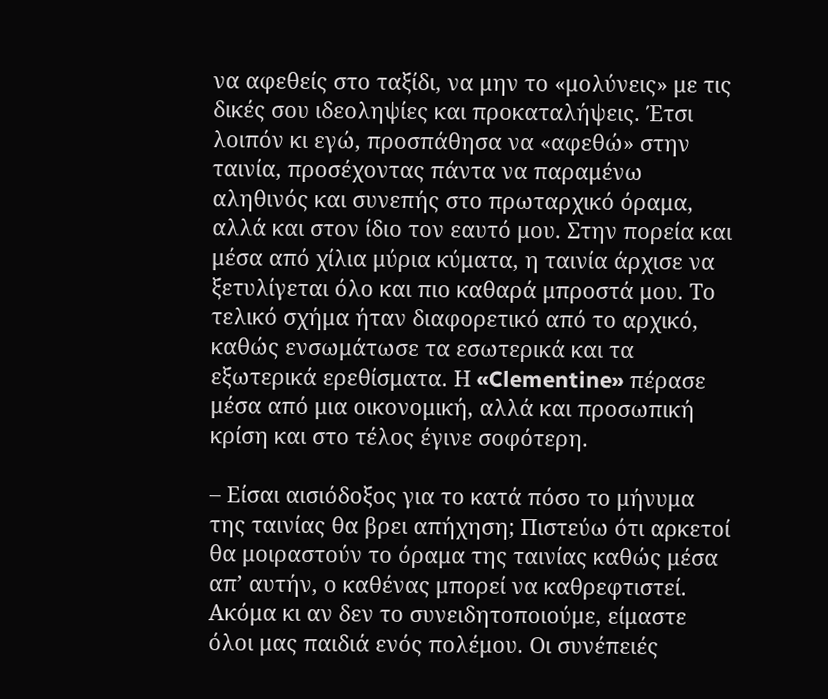να αφεθείς στο ταξίδι, να μην το «μολύνεις» με τις δικές σου ιδεοληψίες και προκαταλήψεις. Έτσι λοιπόν κι εγώ, προσπάθησα να «αφεθώ» στην ταινία, προσέχοντας πάντα να παραμένω αληθινός και συνεπής στο πρωταρχικό όραμα, αλλά και στον ίδιο τον εαυτό μου. Στην πορεία και μέσα από χίλια μύρια κύματα, η ταινία άρχισε να ξετυλίγεται όλο και πιο καθαρά μπροστά μου. Το τελικό σχήμα ήταν διαφορετικό από το αρχικό, καθώς ενσωμάτωσε τα εσωτερικά και τα εξωτερικά ερεθίσματα. Η «Clementine» πέρασε μέσα από μια οικονομική, αλλά και προσωπική κρίση και στο τέλος έγινε σοφότερη.

– Είσαι αισιόδοξος για το κατά πόσο το μήνυμα της ταινίας θα βρει απήχηση; Πιστεύω ότι αρκετοί θα μοιραστούν το όραμα της ταινίας καθώς μέσα απ’ αυτήν, ο καθένας μπορεί να καθρεφτιστεί. Ακόμα κι αν δεν το συνειδητοποιούμε, είμαστε όλοι μας παιδιά ενός πολέμου. Οι συνέπειές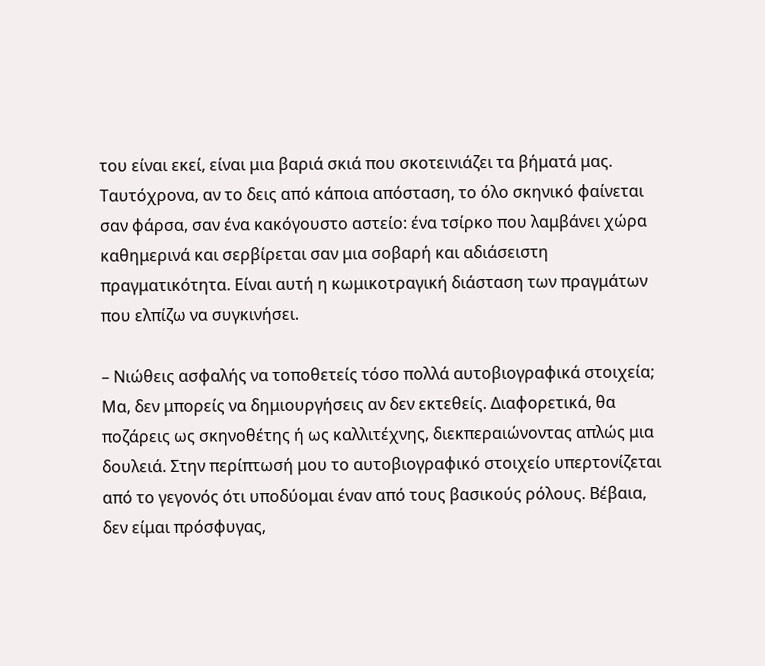του είναι εκεί, είναι μια βαριά σκιά που σκοτεινιάζει τα βήματά μας. Ταυτόχρονα, αν το δεις από κάποια απόσταση, το όλο σκηνικό φαίνεται σαν φάρσα, σαν ένα κακόγουστο αστείο: ένα τσίρκο που λαμβάνει χώρα καθημερινά και σερβίρεται σαν μια σοβαρή και αδιάσειστη πραγματικότητα. Είναι αυτή η κωμικοτραγική διάσταση των πραγμάτων που ελπίζω να συγκινήσει.

– Νιώθεις ασφαλής να τοποθετείς τόσο πολλά αυτοβιογραφικά στοιχεία; Μα, δεν μπορείς να δημιουργήσεις αν δεν εκτεθείς. Διαφορετικά, θα ποζάρεις ως σκηνοθέτης ή ως καλλιτέχνης, διεκπεραιώνοντας απλώς μια δουλειά. Στην περίπτωσή μου το αυτοβιογραφικό στοιχείο υπερτονίζεται από το γεγονός ότι υποδύομαι έναν από τους βασικούς ρόλους. Βέβαια, δεν είμαι πρόσφυγας,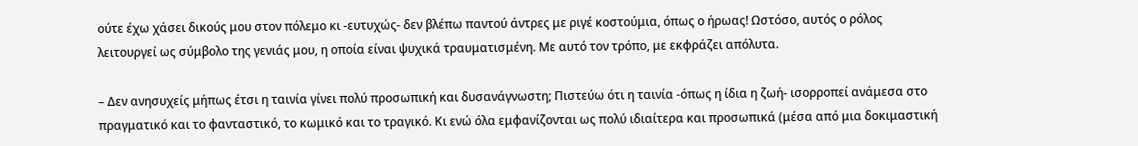ούτε έχω χάσει δικούς μου στον πόλεμο κι -ευτυχώς- δεν βλέπω παντού άντρες με ριγέ κοστούμια, όπως ο ήρωας! Ωστόσο, αυτός ο ρόλος λειτουργεί ως σύμβολο της γενιάς μου, η οποία είναι ψυχικά τραυματισμένη. Με αυτό τον τρόπο, με εκφράζει απόλυτα.

– Δεν ανησυχείς μήπως έτσι η ταινία γίνει πολύ προσωπική και δυσανάγνωστη; Πιστεύω ότι η ταινία -όπως η ίδια η ζωή- ισορροπεί ανάμεσα στο πραγματικό και το φανταστικό, το κωμικό και το τραγικό. Κι ενώ όλα εμφανίζονται ως πολύ ιδιαίτερα και προσωπικά (μέσα από μια δοκιμαστική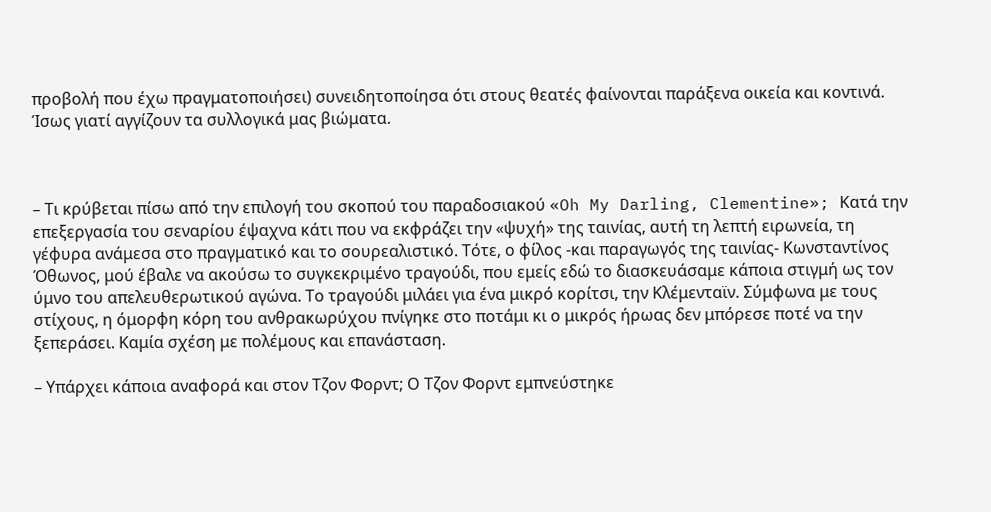προβολή που έχω πραγματοποιήσει) συνειδητοποίησα ότι στους θεατές φαίνονται παράξενα οικεία και κοντινά. Ίσως γιατί αγγίζουν τα συλλογικά μας βιώματα.



– Τι κρύβεται πίσω από την επιλογή του σκοπού του παραδοσιακού «Oh My Darling, Clementine»; Κατά την επεξεργασία του σεναρίου έψαχνα κάτι που να εκφράζει την «ψυχή» της ταινίας, αυτή τη λεπτή ειρωνεία, τη γέφυρα ανάμεσα στο πραγματικό και το σουρεαλιστικό. Τότε, ο φίλος -και παραγωγός της ταινίας- Κωνσταντίνος Όθωνος, μού έβαλε να ακούσω το συγκεκριμένο τραγούδι, που εμείς εδώ το διασκευάσαμε κάποια στιγμή ως τον ύμνο του απελευθερωτικού αγώνα. Το τραγούδι μιλάει για ένα μικρό κορίτσι, την Κλέμενταϊν. Σύμφωνα με τους στίχους, η όμορφη κόρη του ανθρακωρύχου πνίγηκε στο ποτάμι κι ο μικρός ήρωας δεν μπόρεσε ποτέ να την ξεπεράσει. Καμία σχέση με πολέμους και επανάσταση.

– Υπάρχει κάποια αναφορά και στον Τζον Φορντ; Ο Τζον Φορντ εμπνεύστηκε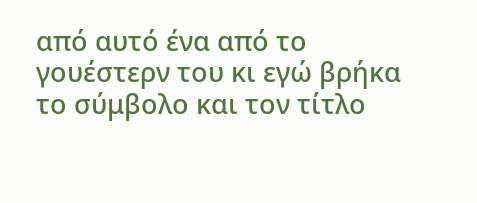από αυτό ένα από το γουέστερν του κι εγώ βρήκα το σύμβολο και τον τίτλο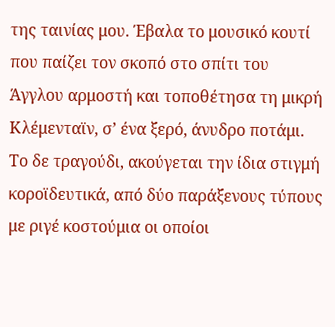της ταινίας μου. Έβαλα το μουσικό κουτί που παίζει τον σκοπό στο σπίτι του Άγγλου αρμοστή και τοποθέτησα τη μικρή Κλέμενταϊν, σ’ ένα ξερό, άνυδρο ποτάμι. Το δε τραγούδι, ακούγεται την ίδια στιγμή κοροϊδευτικά, από δύο παράξενους τύπους με ριγέ κοστούμια οι οποίοι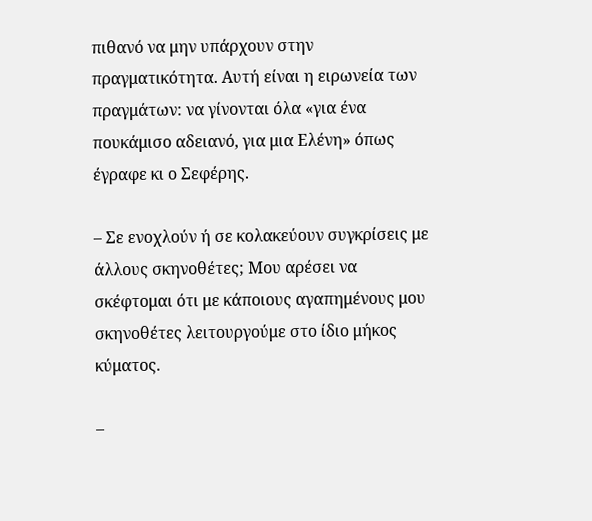πιθανό να μην υπάρχουν στην πραγματικότητα. Αυτή είναι η ειρωνεία των πραγμάτων: να γίνονται όλα «για ένα πουκάμισο αδειανό, για μια Ελένη» όπως έγραφε κι ο Σεφέρης.

– Σε ενοχλούν ή σε κολακεύουν συγκρίσεις με άλλους σκηνοθέτες; Μου αρέσει να σκέφτομαι ότι με κάποιους αγαπημένους μου σκηνοθέτες λειτουργούμε στο ίδιο μήκος κύματος.

–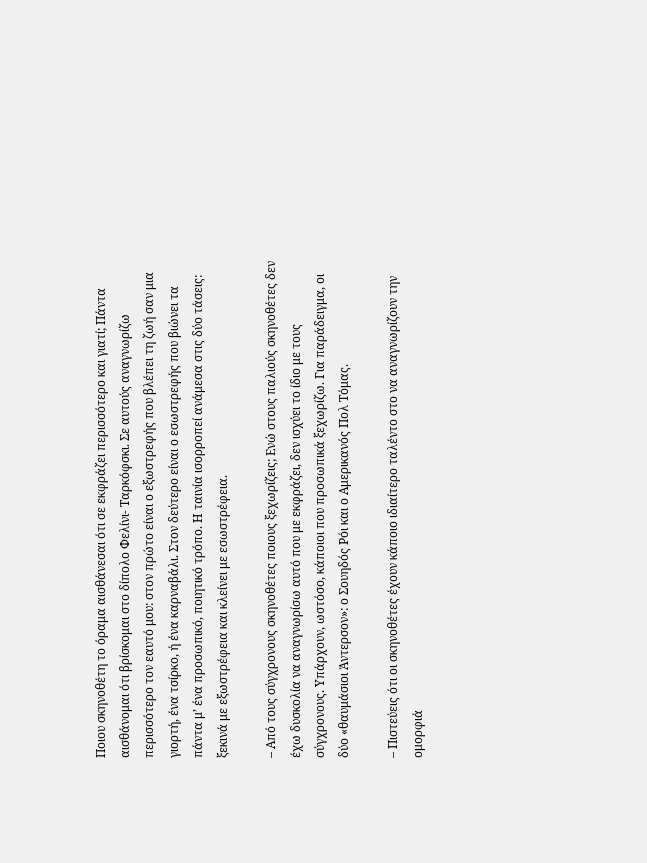Ποιου σκηνοθέτη το όραμα αισθάνεσαι ότι σε εκφράζει περισσότερο και γιατί; Πάντα αισθάνομαι ότι βρίσκομαι στο δίπολο Φελίνι- Ταρκόφσκι. Σε αυτούς αναγνωρίζω περισσότερο τον εαυτό μου: στον πρώτο είναι ο εξωστρεφής που βλέπει τη ζωή σαν μια γιορτή, ένα τσίρκο, ή ένα καρναβάλι. Στον δεύτερο είναι ο εσωστρεφής που βιώνει τα πάντα μ’ ένα προσωπικό, ποιητικό τρόπο. Η ταινία ισορροπεί ανάμεσα στις δύο τάσεις: ξεκινά με εξωστρέφεια και κλείνει με εσωστρέφεια.

– Από τους σύγχρονους σκηνοθέτες ποιους ξεχωρίζεις; Ενώ στους παλιούς σκηνοθέτες δεν έχω δυσκολία να αναγνωρίσω αυτό που με εκφράζει, δεν ισχύει το ίδιο με τους σύγχρονους. Υπάρχουν, ωστόσο, κάποιοι που προσωπικά ξεχωρίζω. Για παράδειγμα, οι δύο «θαυμάσιοι Άντερσον»: ο Σουηδός Ρόι και ο Αμερικανός Πολ Τόμας.

– Πιστεύεις ότι οι σκηνοθέτες έχουν κάποιο ιδιαίτερο ταλέντο στο να αναγνωρίζουν την ομορφιά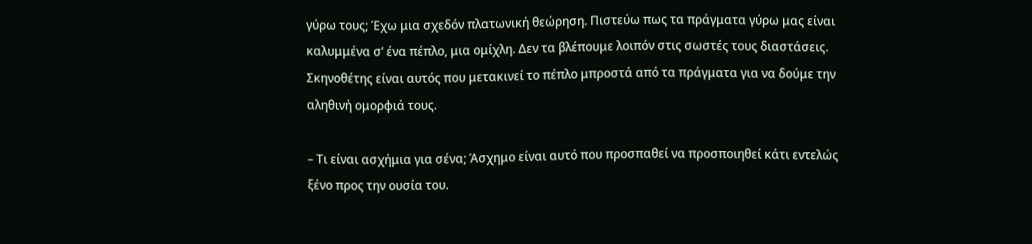γύρω τους; Έχω μια σχεδόν πλατωνική θεώρηση. Πιστεύω πως τα πράγματα γύρω μας είναι καλυμμένα σ’ ένα πέπλο, μια ομίχλη. Δεν τα βλέπουμε λοιπόν στις σωστές τους διαστάσεις. Σκηνοθέτης είναι αυτός που μετακινεί το πέπλο μπροστά από τα πράγματα για να δούμε την αληθινή ομορφιά τους.

– Τι είναι ασχήμια για σένα; Άσχημο είναι αυτό που προσπαθεί να προσποιηθεί κάτι εντελώς ξένο προς την ουσία του.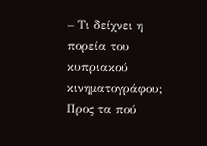– Τι δείχνει η πορεία του κυπριακού κινηματογράφου; Προς τα πού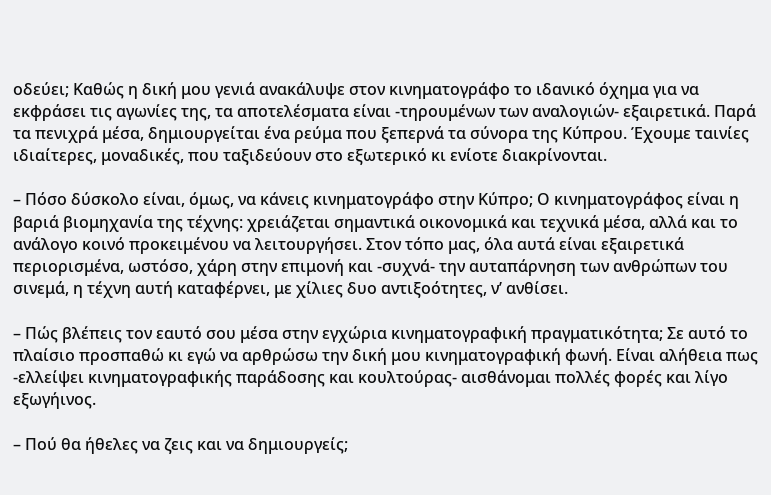οδεύει; Καθώς η δική μου γενιά ανακάλυψε στον κινηματογράφο το ιδανικό όχημα για να εκφράσει τις αγωνίες της, τα αποτελέσματα είναι -τηρουμένων των αναλογιών- εξαιρετικά. Παρά τα πενιχρά μέσα, δημιουργείται ένα ρεύμα που ξεπερνά τα σύνορα της Κύπρου. Έχουμε ταινίες ιδιαίτερες, μοναδικές, που ταξιδεύουν στο εξωτερικό κι ενίοτε διακρίνονται.

– Πόσο δύσκολο είναι, όμως, να κάνεις κινηματογράφο στην Κύπρο; Ο κινηματογράφος είναι η βαριά βιομηχανία της τέχνης: χρειάζεται σημαντικά οικονομικά και τεχνικά μέσα, αλλά και το ανάλογο κοινό προκειμένου να λειτουργήσει. Στον τόπο μας, όλα αυτά είναι εξαιρετικά περιορισμένα, ωστόσο, χάρη στην επιμονή και -συχνά- την αυταπάρνηση των ανθρώπων του σινεμά, η τέχνη αυτή καταφέρνει, με χίλιες δυο αντιξοότητες, ν’ ανθίσει.

– Πώς βλέπεις τον εαυτό σου μέσα στην εγχώρια κινηματογραφική πραγματικότητα; Σε αυτό το πλαίσιο προσπαθώ κι εγώ να αρθρώσω την δική μου κινηματογραφική φωνή. Είναι αλήθεια πως -ελλείψει κινηματογραφικής παράδοσης και κουλτούρας- αισθάνομαι πολλές φορές και λίγο εξωγήινος.

– Πού θα ήθελες να ζεις και να δημιουργείς;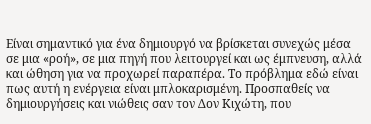Είναι σημαντικό για ένα δημιουργό να βρίσκεται συνεχώς μέσα σε μια «ροή», σε μια πηγή που λειτουργεί και ως έμπνευση, αλλά και ώθηση για να προχωρεί παραπέρα. Το πρόβλημα εδώ είναι πως αυτή η ενέργεια είναι μπλοκαρισμένη. Προσπαθείς να δημιουργήσεις και νιώθεις σαν τον Δον Κιχώτη, που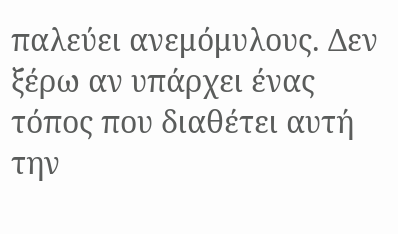παλεύει ανεμόμυλους. Δεν ξέρω αν υπάρχει ένας τόπος που διαθέτει αυτή την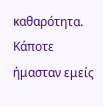καθαρότητα. Κάποτε ήμασταν εμείς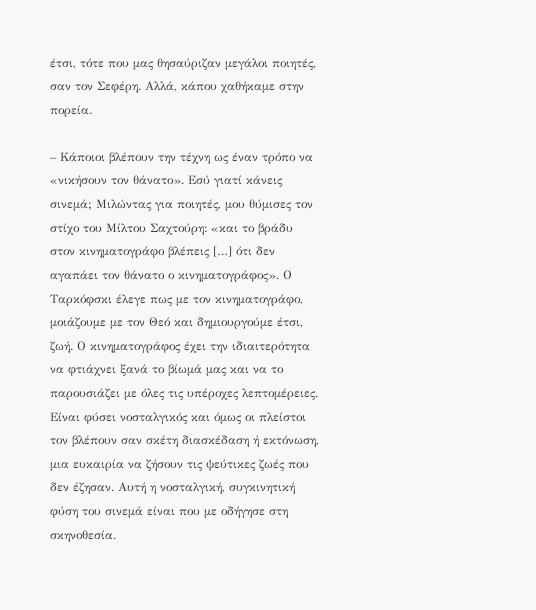έτσι, τότε που μας θησαύριζαν μεγάλοι ποιητές, σαν τον Σεφέρη. Αλλά, κάπου χαθήκαμε στην πορεία.

– Κάποιοι βλέπουν την τέχνη ως έναν τρόπο να «νικήσουν τον θάνατο». Εσύ γιατί κάνεις σινεμά; Μιλώντας για ποιητές, μου θύμισες τον στίχο του Μίλτου Σαχτούρη: «και το βράδυ στον κινηματογράφο βλέπεις […] ότι δεν αγαπάει τον θάνατο ο κινηματογράφος». Ο Ταρκόφσκι έλεγε πως με τον κινηματογράφο, μοιάζουμε με τον Θεό και δημιουργούμε έτσι, ζωή. Ο κινηματογράφος έχει την ιδιαιτερότητα να φτιάχνει ξανά το βίωμά μας και να το παρουσιάζει με όλες τις υπέροχες λεπτομέρειες. Είναι φύσει νοσταλγικός και όμως οι πλείστοι τον βλέπουν σαν σκέτη διασκέδαση ή εκτόνωση, μια ευκαιρία να ζήσουν τις ψεύτικες ζωές που δεν έζησαν. Αυτή η νοσταλγική, συγκινητική φύση του σινεμά είναι που με οδήγησε στη σκηνοθεσία.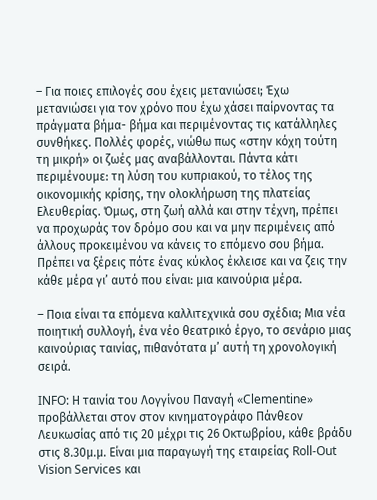– Για ποιες επιλογές σου έχεις μετανιώσει; Έχω μετανιώσει για τον χρόνο που έχω χάσει παίρνοντας τα πράγματα βήμα- βήμα και περιμένοντας τις κατάλληλες συνθήκες. Πολλές φορές, νιώθω πως «στην κόχη τούτη τη μικρή» οι ζωές μας αναβάλλονται. Πάντα κάτι περιμένουμε: τη λύση του κυπριακού, το τέλος της οικονομικής κρίσης, την ολοκλήρωση της πλατείας Ελευθερίας. Όμως, στη ζωή αλλά και στην τέχνη, πρέπει να προχωράς τον δρόμο σου και να μην περιμένεις από άλλους προκειμένου να κάνεις το επόμενο σου βήμα. Πρέπει να ξέρεις πότε ένας κύκλος έκλεισε και να ζεις την κάθε μέρα γι’ αυτό που είναι: μια καινούρια μέρα.

– Ποια είναι τα επόμενα καλλιτεχνικά σου σχέδια; Μια νέα ποιητική συλλογή, ένα νέο θεατρικό έργο, το σενάριο μιας καινούριας ταινίας, πιθανότατα μ’ αυτή τη χρονολογική σειρά.

INFO: Η ταινία του Λογγίνου Παναγή «Clementine» προβάλλεται στον στον κινηματογράφο Πάνθεον Λευκωσίας από τις 20 μέχρι τις 26 Οκτωβρίου, κάθε βράδυ στις 8.30μ.μ. Είναι μια παραγωγή της εταιρείας Roll-Out Vision Services και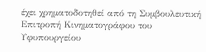έχει χρηματοδοτηθεί από τη Συμβουλευτική Επιτροπή Κινηματογράφου του Υφυπουργείου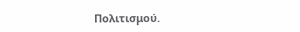Πολιτισμού.